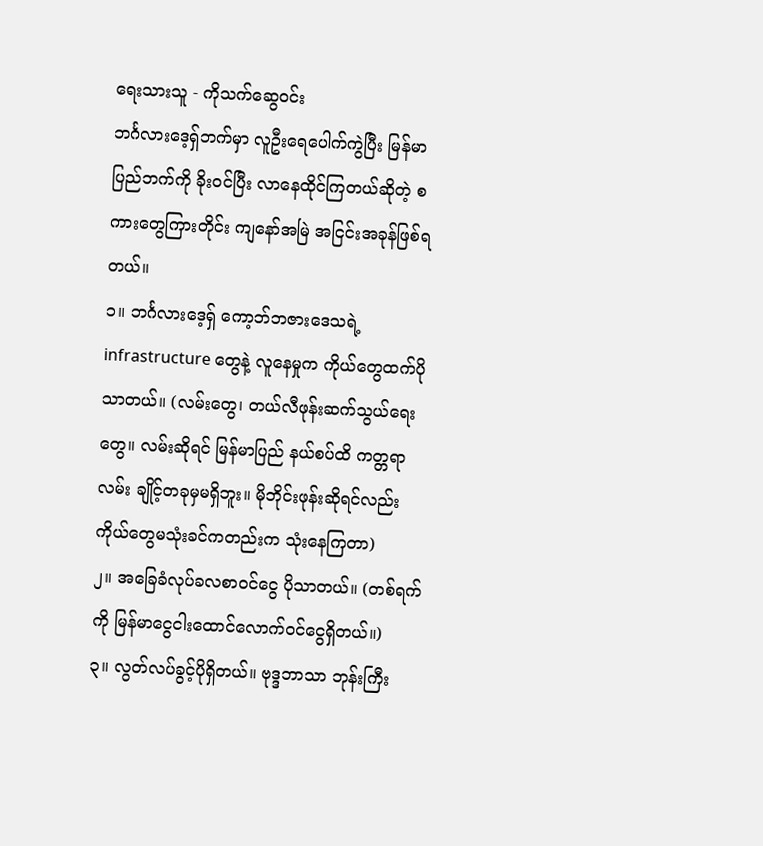ရေးသားသူ - ကိုသက်ဆွေဝင်း
ဘင်္ဂလားဒေ့ရှ်ဘက်မှာ လူဦးရေပေါက်ကွဲပြီး မြန်မာပြည်ဘက်ကို ခိုးဝင်ပြီး လာနေထိုင်ကြတယ်ဆိုတဲ့ စကားတွေကြားတိုင်း ကျနော်အမြဲ အငြင်းအခုန်ဖြစ်ရတယ်။
၁။ ဘင်္ဂလားဒေ့ရှ် ကော့ဘ်ဘဇားဒေသရဲ့ infrastructure တွေနဲ့ လူနေမှုက ကိုယ်တွေထက်ပိုသာတယ်။ (လမ်းတွေ၊ တယ်လီဖုန်းဆက်သွယ်ရေးတွေ။ လမ်းဆိုရင် မြန်မာပြည် နယ်စပ်ထိ ကတ္တရာလမ်း ချိုင့်တခုမှမရှိဘူး။ မိုဘိုင်းဖုန်းဆိုရင်လည်း ကိုယ်တွေမသုံးခင်ကတည်းက သုံးနေကြတာ)
၂။ အခြေခံလုပ်ခလစာဝင်ငွေ ပိုသာတယ်။ (တစ်ရက်ကို မြန်မာငွေငါးထောင်လောက်ဝင်ငွေရှိတယ်။)
၃။ လွတ်လပ်ခွင့်ပိုရှိတယ်။ ဗုဒ္ဒဘာသာ ဘုန်းကြီး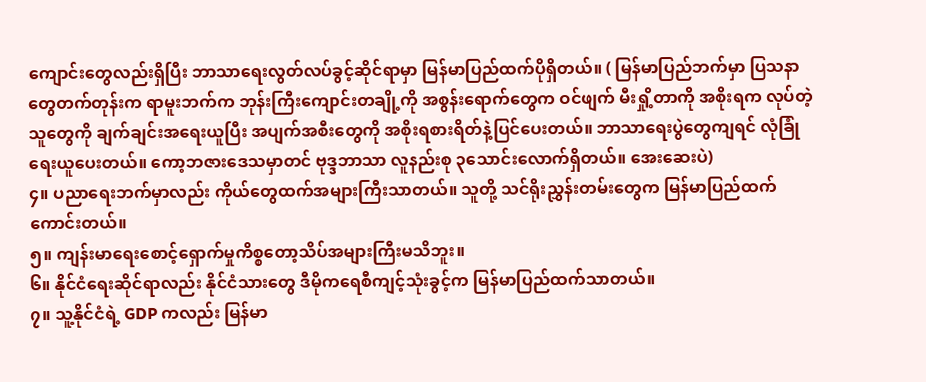ကျောင်းတွေလည်းရှိပြီး ဘာသာရေးလွတ်လပ်ခွင့်ဆိုင်ရာမှာ မြန်မာပြည်ထက်ပိုရှိတယ်။ ( မြန်မာပြည်ဘက်မှာ ပြသနာတွေတက်တုန်းက ရာမူးဘက်က ဘုန်းကြီးကျောင်းတချို့ကို အစွန်းရောက်တွေက ဝင်ဖျက် မီးရှို့တာကို အစိုးရက လုပ်တဲ့သူတွေကို ချက်ချင်းအရေးယူပြီး အပျက်အစီးတွေကို အစိုးရစားရိတ်နဲ့ပြင်ပေးတယ်။ ဘာသာရေးပွဲတွေကျရင် လုံခြုံရေးယူပေးတယ်။ ကော့ဘဇားဒေသမှာတင် ဗုဒ္ဒဘာသာ လူနည်းစု ၃သောင်းလောက်ရှိတယ်။ အေးဆေးပဲ)
၄။ ပညာရေးဘက်မှာလည်း ကိုယ်တွေထက်အများကြီးသာတယ်။ သူတို့ သင်ရိုးညွှန်းတမ်းတွေက မြန်မာပြည်ထက်ကောင်းတယ်။
၅။ ကျန်းမာရေးစောင့်ရှောက်မှုကိစ္စတော့သိပ်အများကြီးမသိဘူး။
၆။ နိုင်ငံရေးဆိုင်ရာလည်း နိုင်ငံသားတွေ ဒီမိုကရေစီကျင့်သုံးခွင့်က မြန်မာပြည်ထက်သာတယ်။
၇။ သူ့နိုင်ငံရဲ့ GDP ကလည်း မြန်မာ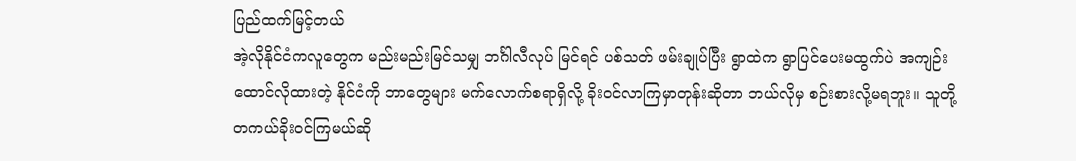ပြည်ထက်မြင့်တယ်
အဲ့လိုနိုင်ငံကလူတွေက မည်းမည်းမြင်သမျှ ဘင်္ဂါလီလုပ် မြင်ရင် ပစ်သတ် ဖမ်းချုပ်ပြီး ရွာထဲက ရွာပြင်ပေးမထွက်ပဲ အကျဉ်းထောင်လိုထားတဲ့ နိုင်ငံကို ဘာတွေများ မက်လောက်စရာရှိလို့ ခိုးဝင်လာကြမှာတုန်းဆိုတာ ဘယ်လိုမှ စဉ်းစားလို့မရဘူး။ သူတို့တကယ်ခိုးဝင်ကြမယ်ဆို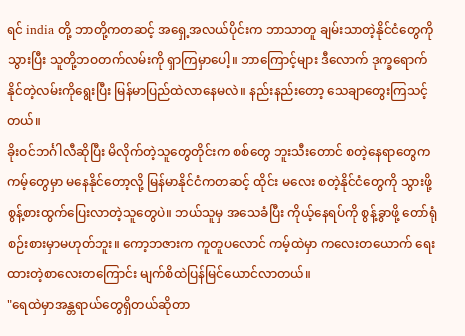ရင် india တို့ ဘာတို့ကတဆင့် အရှေ့အလယ်ပိုင်းက ဘာသာတူ ချမ်းသာတဲ့နိုင်ငံတွေကို သွားပြီး သူတို့ဘဝတက်လမ်းကို ရှာကြမှာပေါ့။ ဘာကြောင့်များ ဒီလောက် ဒုက္ခရောက်နိုင်တဲ့လမ်းကိုရွေးပြီး မြန်မာပြည်ထဲလာနေမလဲ။ နည်းနည်းတော့ သေချာတွေးကြသင့်တယ်။
ခိုးဝင်ဘင်္ဂါလီဆိုပြီး မိလိုက်တဲ့သူတွေတိုင်းက စစ်တွေ ဘူးသီးတောင် စတဲ့နေရာတွေက ကမ့်တွေမှာ မနေနိုင်တော့လို့ မြန်မာနိုင်ငံကတဆင့် ထိုင်း မလေး စတဲ့နိုင်ငံတွေကို သွားဖို့ စွန့်စားထွက်ပြေးလာတဲ့သူတွေပဲ။ ဘယ်သူမှ အသေခံပြီး ကိုယ့်နေရပ်ကို စွန့်ခွာဖို့ တော်ရုံစဉ်းစားမှာမဟုတ်ဘူး။ ကော့ဘဇားက ကူတူပလောင် ကမ့်ထဲမှာ ကလေးတယောက် ရေးထားတဲ့စာလေးတကြောင်း မျက်စိထဲပြန်မြင်ယောင်လာတယ်။
"ရေထဲမှာအန္တရာယ်တွေရှိတယ်ဆိုတာ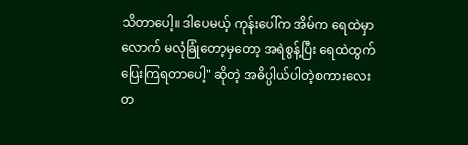သိတာပေါ့။ ဒါပေမယ့် ကုန်းပေါ်က အိမ်က ရေထဲမှာလောက် မလုံခြုံတော့မှတော့ အရဲစွန့်ပြီး ရေထဲထွက်ပြေးကြရတာပေါ့" ဆိုတဲ့ အဓိပ္ပါယ်ပါတဲ့စကားလေးတ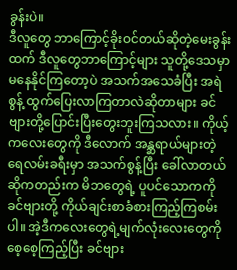ခွန်းပဲ။
ဒီလူတွေ ဘာကြောင့်ခိုးဝင်တယ်ဆိုတဲ့မေးခွန်းထက် ဒီလူတွေဘာကြောင့်များ သူတို့ဒေသမှာ မနေနိုင်ကြတော့ပဲ အသက်အသေခံပြီး အရဲစွန့် ထွက်ပြေးလာကြတာလဲဆိုတာများ ခင်ဗျားတို့ပြောင်းပြီးတွေးဘူးကြသလား။ ကိုယ့်ကလေးတွေကို ဒီလောက် အန္ဆရာယ်များတဲ့ ရေလမ်းခရီးမှာ အသက်စွန့်ပြီး ခေါ်လာတယ်ဆိုကတည်းက မိဘတွေရဲ့ ပူပင်သောကကို ခင်ဗျားတို့ ကိုယ်ချင်းစာခံစားကြည့်ကြစမ်းပါ။ အဲ့ဒီကလေးတွေရဲ့မျက်လုံးလေးတွေကို စေ့စေ့ကြည့်ပြီး ခင်ဗျား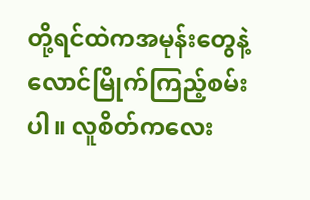တို့ရင်ထဲကအမုန်းတွေနဲ့ လောင်မြိုက်ကြည့်စမ်းပါ။ လူစိတ်ကလေး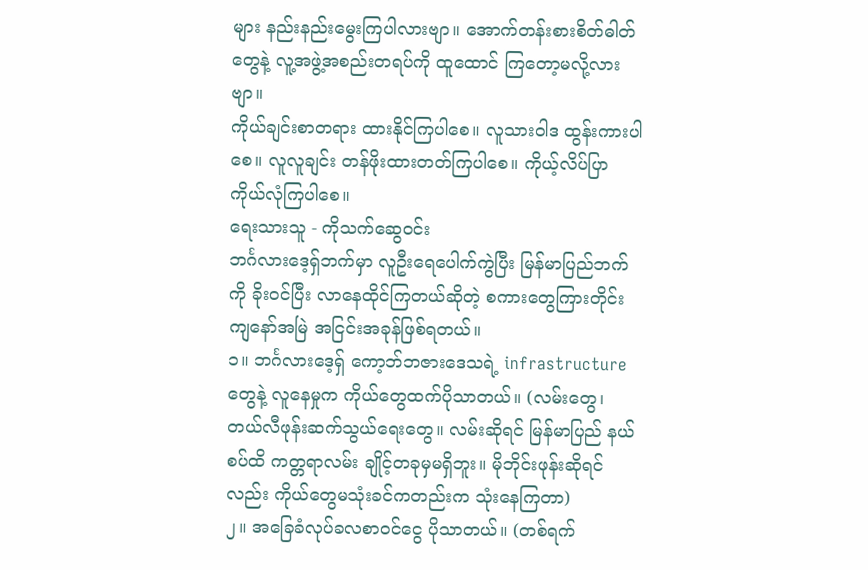များ နည်းနည်းမွေးကြပါလားဗျာ။ အောက်တန်းစားစိတ်ဓါတ်တွေနဲ့ လူ့အဖွဲ့အစည်းတရပ်ကို ထူထောင် ကြတော့မလို့လားဗျာ။
ကိုယ်ချင်းစာတရား ထားနိုင်ကြပါစေ။ လူသားဝါဒ ထွန်းကားပါစေ။ လူလူချင်း တန်ဖိုးထားတတ်ကြပါစေ။ ကိုယ့်လိပ်ပြာကိုယ်လုံကြပါစေ။
ရေးသားသူ - ကိုသက်ဆွေဝင်း
ဘင်္ဂလားဒေ့ရှ်ဘက်မှာ လူဦးရေပေါက်ကွဲပြီး မြန်မာပြည်ဘက်ကို ခိုးဝင်ပြီး လာနေထိုင်ကြတယ်ဆိုတဲ့ စကားတွေကြားတိုင်း ကျနော်အမြဲ အငြင်းအခုန်ဖြစ်ရတယ်။
၁။ ဘင်္ဂလားဒေ့ရှ် ကော့ဘ်ဘဇားဒေသရဲ့ infrastructure တွေနဲ့ လူနေမှုက ကိုယ်တွေထက်ပိုသာတယ်။ (လမ်းတွေ၊ တယ်လီဖုန်းဆက်သွယ်ရေးတွေ။ လမ်းဆိုရင် မြန်မာပြည် နယ်စပ်ထိ ကတ္တရာလမ်း ချိုင့်တခုမှမရှိဘူး။ မိုဘိုင်းဖုန်းဆိုရင်လည်း ကိုယ်တွေမသုံးခင်ကတည်းက သုံးနေကြတာ)
၂။ အခြေခံလုပ်ခလစာဝင်ငွေ ပိုသာတယ်။ (တစ်ရက်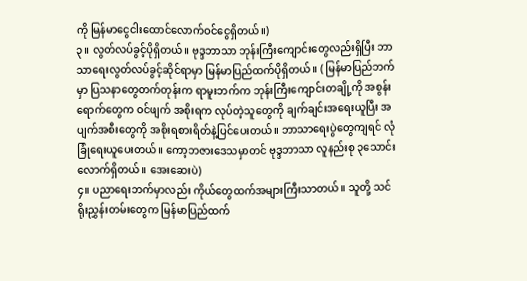ကို မြန်မာငွေငါးထောင်လောက်ဝင်ငွေရှိတယ်။)
၃။ လွတ်လပ်ခွင့်ပိုရှိတယ်။ ဗုဒ္ဒဘာသာ ဘုန်းကြီးကျောင်းတွေလည်းရှိပြီး ဘာသာရေးလွတ်လပ်ခွင့်ဆိုင်ရာမှာ မြန်မာပြည်ထက်ပိုရှိတယ်။ ( မြန်မာပြည်ဘက်မှာ ပြသနာတွေတက်တုန်းက ရာမူးဘက်က ဘုန်းကြီးကျောင်းတချို့ကို အစွန်းရောက်တွေက ဝင်ဖျက် အစိုးရက လုပ်တဲ့သူတွေကို ချက်ချင်းအရေးယူပြီး အပျက်အစီးတွေကို အစိုးရစားရိတ်နဲ့ပြင်ပေးတယ်။ ဘာသာရေးပွဲတွေကျရင် လုံခြုံရေးယူပေးတယ်။ ကော့ဘဇားဒေသမှာတင် ဗုဒ္ဒဘာသာ လူနည်းစု ၃သောင်းလောက်ရှိတယ်။ အေးဆေးပဲ)
၄။ ပညာရေးဘက်မှာလည်း ကိုယ်တွေထက်အများကြီးသာတယ်။ သူတို့ သင်ရိုးညွှန်းတမ်းတွေက မြန်မာပြည်ထက်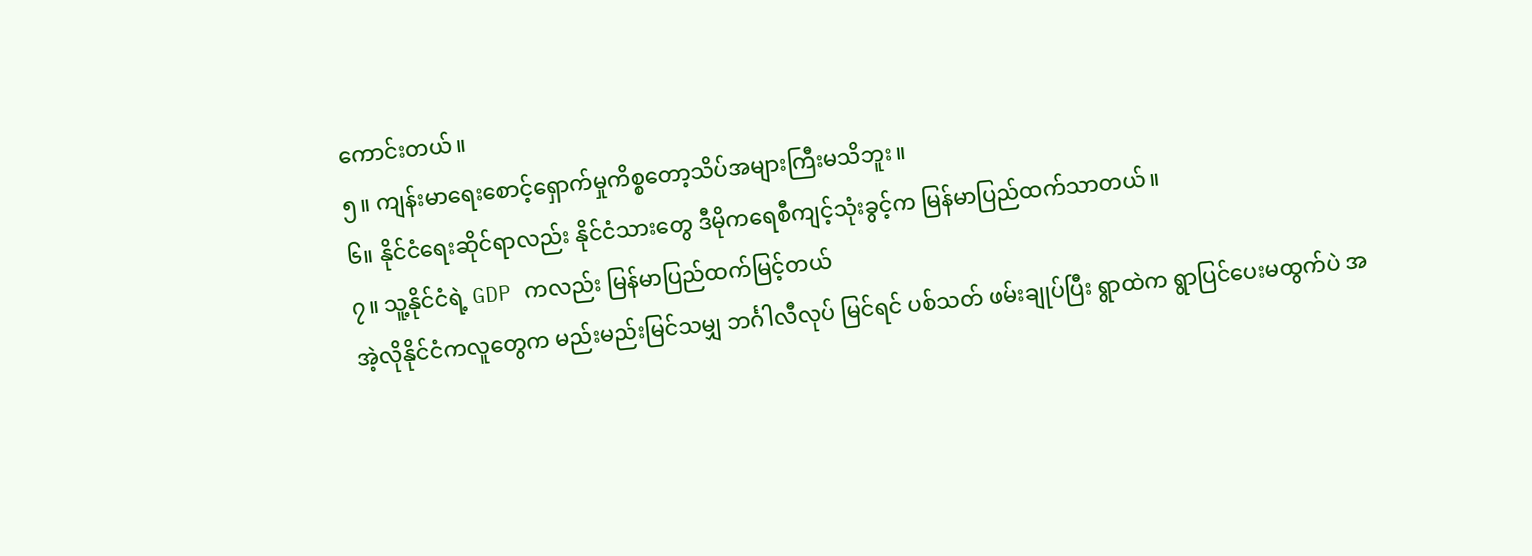ကောင်းတယ်။
၅။ ကျန်းမာရေးစောင့်ရှောက်မှုကိစ္စတော့သိပ်အများကြီးမသိဘူး။
၆။ နိုင်ငံရေးဆိုင်ရာလည်း နိုင်ငံသားတွေ ဒီမိုကရေစီကျင့်သုံးခွင့်က မြန်မာပြည်ထက်သာတယ်။
၇။ သူ့နိုင်ငံရဲ့ GDP ကလည်း မြန်မာပြည်ထက်မြင့်တယ်
အဲ့လိုနိုင်ငံကလူတွေက မည်းမည်းမြင်သမျှ ဘင်္ဂါလီလုပ် မြင်ရင် ပစ်သတ် ဖမ်းချုပ်ပြီး ရွာထဲက ရွာပြင်ပေးမထွက်ပဲ အ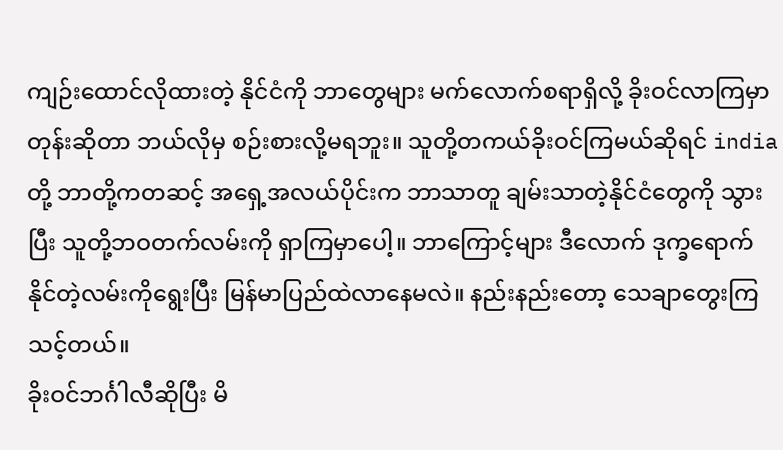ကျဉ်းထောင်လိုထားတဲ့ နိုင်ငံကို ဘာတွေများ မက်လောက်စရာရှိလို့ ခိုးဝင်လာကြမှာတုန်းဆိုတာ ဘယ်လိုမှ စဉ်းစားလို့မရဘူး။ သူတို့တကယ်ခိုးဝင်ကြမယ်ဆိုရင် india တို့ ဘာတို့ကတဆင့် အရှေ့အလယ်ပိုင်းက ဘာသာတူ ချမ်းသာတဲ့နိုင်ငံတွေကို သွားပြီး သူတို့ဘဝတက်လမ်းကို ရှာကြမှာပေါ့။ ဘာကြောင့်များ ဒီလောက် ဒုက္ခရောက်နိုင်တဲ့လမ်းကိုရွေးပြီး မြန်မာပြည်ထဲလာနေမလဲ။ နည်းနည်းတော့ သေချာတွေးကြသင့်တယ်။
ခိုးဝင်ဘင်္ဂါလီဆိုပြီး မိ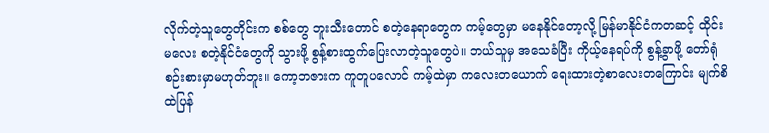လိုက်တဲ့သူတွေတိုင်းက စစ်တွေ ဘူးသီးတောင် စတဲ့နေရာတွေက ကမ့်တွေမှာ မနေနိုင်တော့လို့ မြန်မာနိုင်ငံကတဆင့် ထိုင်း မလေး စတဲ့နိုင်ငံတွေကို သွားဖို့ စွန့်စားထွက်ပြေးလာတဲ့သူတွေပဲ။ ဘယ်သူမှ အသေခံပြီး ကိုယ့်နေရပ်ကို စွန့်ခွာဖို့ တော်ရုံစဉ်းစားမှာမဟုတ်ဘူး။ ကော့ဘဇားက ကူတူပလောင် ကမ့်ထဲမှာ ကလေးတယောက် ရေးထားတဲ့စာလေးတကြောင်း မျက်စိထဲပြန်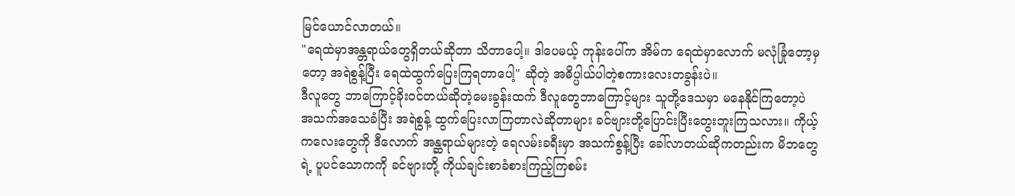မြင်ယောင်လာတယ်။
"ရေထဲမှာအန္တရာယ်တွေရှိတယ်ဆိုတာ သိတာပေါ့။ ဒါပေမယ့် ကုန်းပေါ်က အိမ်က ရေထဲမှာလောက် မလုံခြုံတော့မှတော့ အရဲစွန့်ပြီး ရေထဲထွက်ပြေးကြရတာပေါ့" ဆိုတဲ့ အဓိပ္ပါယ်ပါတဲ့စကားလေးတခွန်းပဲ။
ဒီလူတွေ ဘာကြောင့်ခိုးဝင်တယ်ဆိုတဲ့မေးခွန်းထက် ဒီလူတွေဘာကြောင့်များ သူတို့ဒေသမှာ မနေနိုင်ကြတော့ပဲ အသက်အသေခံပြီး အရဲစွန့် ထွက်ပြေးလာကြတာလဲဆိုတာများ ခင်ဗျားတို့ပြောင်းပြီးတွေးဘူးကြသလား။ ကိုယ့်ကလေးတွေကို ဒီလောက် အန္ဆရာယ်များတဲ့ ရေလမ်းခရီးမှာ အသက်စွန့်ပြီး ခေါ်လာတယ်ဆိုကတည်းက မိဘတွေရဲ့ ပူပင်သောကကို ခင်ဗျားတို့ ကိုယ်ချင်းစာခံစားကြည့်ကြစမ်း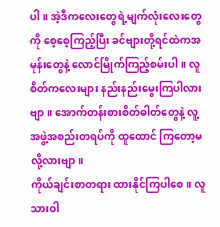ပါ။ အဲ့ဒီကလေးတွေရဲ့မျက်လုံးလေးတွေကို စေ့စေ့ကြည့်ပြီး ခင်ဗျားတို့ရင်ထဲကအမုန်းတွေနဲ့ လောင်မြိုက်ကြည့်စမ်းပါ။ လူစိတ်ကလေးများ နည်းနည်းမွေးကြပါလားဗျာ။ အောက်တန်းစားစိတ်ဓါတ်တွေနဲ့ လူ့အဖွဲ့အစည်းတရပ်ကို ထူထောင် ကြတော့မလို့လားဗျာ။
ကိုယ်ချင်းစာတရား ထားနိုင်ကြပါစေ။ လူသားဝါ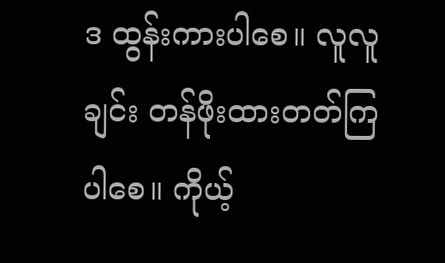ဒ ထွန်းကားပါစေ။ လူလူချင်း တန်ဖိုးထားတတ်ကြပါစေ။ ကိုယ့်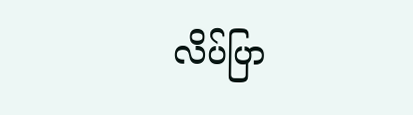လိပ်ပြာ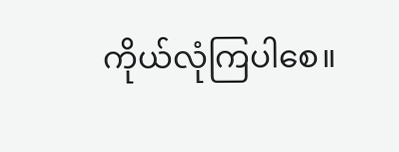ကိုယ်လုံကြပါစေ။